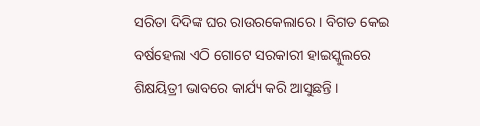ସରିତା ଦିଦିଙ୍କ ଘର ରାଉରକେଲାରେ । ବିଗତ କେଇ ବର୍ଷହେଲା ଏଠି ଗୋଟେ ସରକାରୀ ହାଇସ୍କୁଲରେ ଶିକ୍ଷୟିତ୍ରୀ ଭାବରେ କାର୍ଯ୍ୟ କରି ଆସୁଛନ୍ତି ।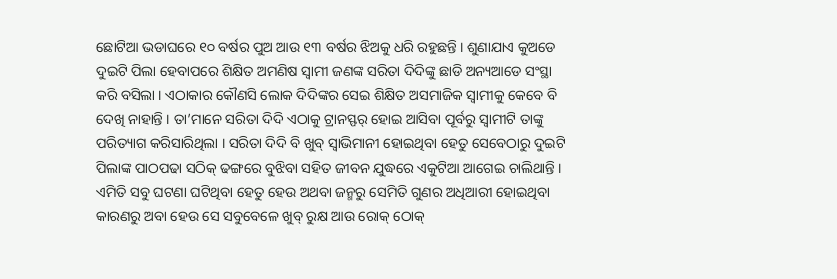ଛୋଟିଆ ଭଡାଘରେ ୧୦ ବର୍ଷର ପୁଅ ଆଉ ୧୩ ବର୍ଷର ଝିଅକୁ ଧରି ରହୁଛନ୍ତି । ଶୁଣାଯାଏ କୁଅଡେ ଦୁଇଟି ପିଲା ହେବାପରେ ଶିକ୍ଷିତ ଅମଣିଷ ସ୍ୱାମୀ ଜଣଙ୍କ ସରିତା ଦିଦିଙ୍କୁ ଛାଡି ଅନ୍ୟଆଡେ ସଂସ୍ଥା କରି ବସିଲା । ଏଠାକାର କୌଣସି ଲୋକ ଦିଦିଙ୍କର ସେଇ ଶିକ୍ଷିତ ଅସମାଜିକ ସ୍ୱାମୀକୁ କେବେ ବି ଦେଖି ନାହାନ୍ତି । ତା’ମାନେ ସରିତା ଦିଦି ଏଠାକୁ ଟ୍ରାନସ୍ଫର୍ ହୋଇ ଆସିବା ପୂର୍ବରୁ ସ୍ୱାମୀଟି ତାଙ୍କୁ ପରିତ୍ୟାଗ କରିସାରିଥିଲା । ସରିତା ଦିଦି ବି ଖୁବ୍ ସ୍ୱାଭିମାନୀ ହୋଇଥିବା ହେତୁ ସେବେଠାରୁ ଦୁଇଟି ପିଲାଙ୍କ ପାଠପଢା ସଠିକ୍ ଢଙ୍ଗରେ ବୁଝିବା ସହିତ ଜୀବନ ଯୁଦ୍ଧରେ ଏକୁଟିଆ ଆଗେଇ ଚାଲିଥାନ୍ତି । ଏମିତି ସବୁ ଘଟଣା ଘଟିଥିବା ହେତୁ ହେଉ ଅଥବା ଜନ୍ମରୁ ସେମିତି ଗୁଣର ଅଧିଆରୀ ହୋଇଥିବା କାରଣରୁ ଅବା ହେଉ ସେ ସବୁବେଳେ ଖୁବ୍ ରୁକ୍ଷ ଆଉ ରୋକ୍ ଠୋକ୍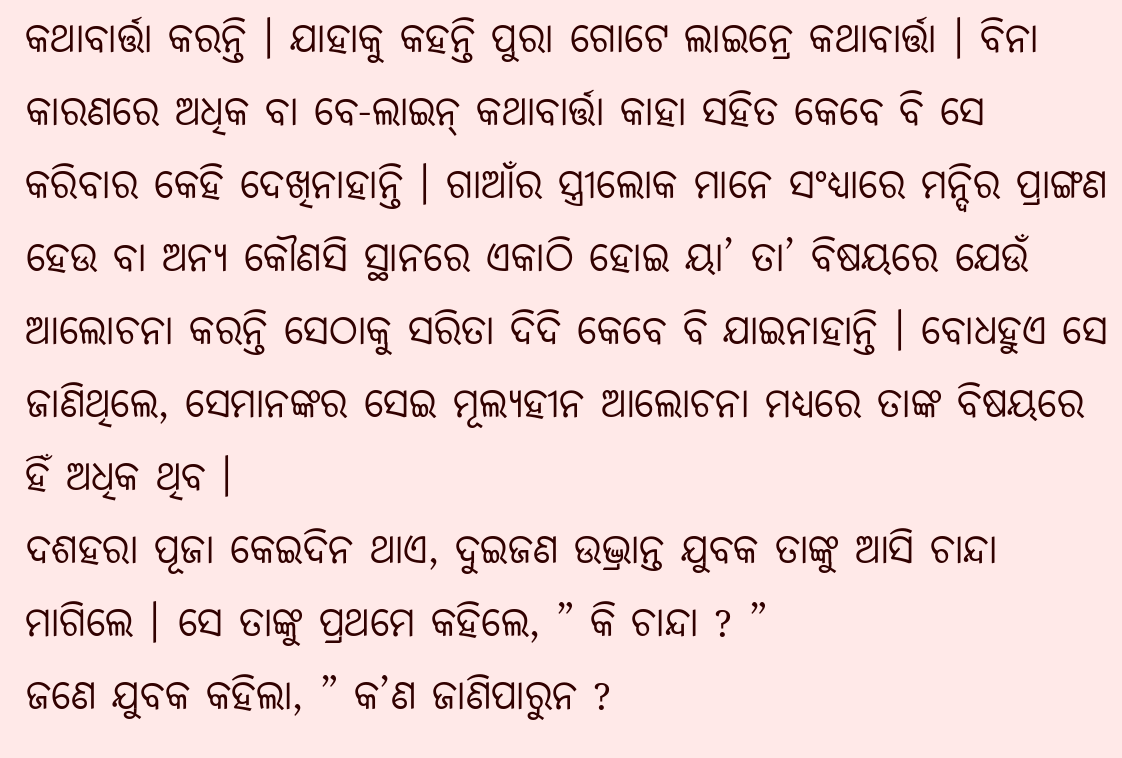କଥାବାର୍ତ୍ତା କରନ୍ତି । ଯାହାକୁ କହନ୍ତି ପୁରା ଗୋଟେ ଲାଇନ୍ରେ କଥାବାର୍ତ୍ତା । ବିନା କାରଣରେ ଅଧିକ ବା ବେ-ଲାଇନ୍ କଥାବାର୍ତ୍ତା କାହା ସହିତ କେବେ ବି ସେ କରିବାର କେହି ଦେଖିନାହାନ୍ତି । ଗାଆଁର ସ୍ତ୍ରୀଲୋକ ମାନେ ସଂଧ୍ୟାରେ ମନ୍ଦିର ପ୍ରାଙ୍ଗଣ ହେଉ ବା ଅନ୍ୟ କୌଣସି ସ୍ଥାନରେ ଏକାଠି ହୋଇ ୟା’ ତା’ ବିଷୟରେ ଯେଉଁ ଆଲୋଚନା କରନ୍ତି ସେଠାକୁ ସରିତା ଦିଦି କେବେ ବି ଯାଇନାହାନ୍ତି । ବୋଧହୁଏ ସେ ଜାଣିଥିଲେ, ସେମାନଙ୍କର ସେଇ ମୂଲ୍ୟହୀନ ଆଲୋଚନା ମଧ୍ଯରେ ତାଙ୍କ ବିଷୟରେ ହିଁ ଅଧିକ ଥିବ ।
ଦଶହରା ପୂଜା କେଇଦିନ ଥାଏ, ଦୁଇଜଣ ଉଦ୍ଭ୍ରାନ୍ତ ଯୁବକ ତାଙ୍କୁ ଆସି ଚାନ୍ଦା ମାଗିଲେ । ସେ ତାଙ୍କୁ ପ୍ରଥମେ କହିଲେ, ” କି ଚାନ୍ଦା ? ”
ଜଣେ ଯୁବକ କହିଲା, ” କ’ଣ ଜାଣିପାରୁନ ?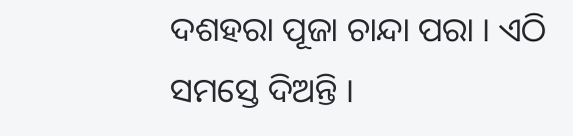ଦଶହରା ପୂଜା ଚାନ୍ଦା ପରା । ଏଠି ସମସ୍ତେ ଦିଅନ୍ତି ।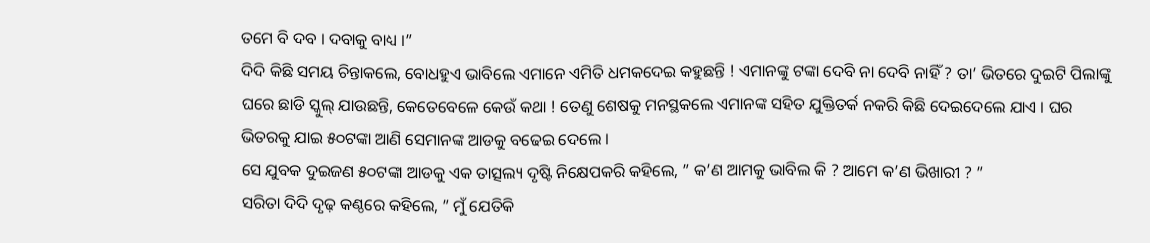ତମେ ବି ଦବ । ଦବାକୁ ବାଧ୍ୟ ।”
ଦିଦି କିଛି ସମୟ ଚିନ୍ତାକଲେ, ବୋଧହୁଏ ଭାବିଲେ ଏମାନେ ଏମିତି ଧମକଦେଇ କହୁଛନ୍ତି ! ଏମାନଙ୍କୁ ଟଙ୍କା ଦେବି ନା ଦେବି ନାହିଁ ? ତା’ ଭିତରେ ଦୁଇଟି ପିଲାଙ୍କୁ ଘରେ ଛାଡି ସ୍କୁଲ୍ ଯାଉଛନ୍ତି, କେତେବେଳେ କେଉଁ କଥା ! ତେଣୁ ଶେଷକୁ ମନସ୍ଥକଲେ ଏମାନଙ୍କ ସହିତ ଯୁକ୍ତିତର୍କ ନକରି କିଛି ଦେଇଦେଲେ ଯାଏ । ଘର ଭିତରକୁ ଯାଇ ୫୦ଟଙ୍କା ଆଣି ସେମାନଙ୍କ ଆଡକୁ ବଢେଇ ଦେଲେ ।
ସେ ଯୁବକ ଦୁଇଜଣ ୫୦ଟଙ୍କା ଆଡକୁ ଏକ ତାତ୍ସଲ୍ୟ ଦୃଷ୍ଟି ନିକ୍ଷେପକରି କହିଲେ, ” କ’ଣ ଆମକୁ ଭାବିଲ କି ? ଆମେ କ’ଣ ଭିଖାରୀ ? ”
ସରିତା ଦିଦି ଦୃଢ଼ କଣ୍ଠରେ କହିଲେ, ” ମୁଁ ଯେତିକି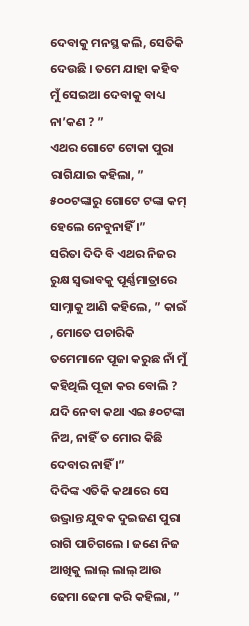ଦେବାକୁ ମନସ୍ଥ କଲି, ସେତିକି ଦେଉଛି । ତମେ ଯାହା କହିବ ମୁଁ ସେଇଆ ଦେବାକୁ ବାଧ୍ୟ ନା’କଣ ? ”
ଏଥର ଗୋଟେ ଟୋକା ପୁରା ରାଗିଯାଇ କହିଲା, ” ୫୦୦ଟଙ୍କାରୁ ଗୋଟେ ଟଙ୍କା କମ୍ ହେଲେ ନେବୁନାହିଁ ।”
ସରିତା ଦିଦି ବି ଏଥର ନିଜର ରୁକ୍ଷ ସ୍ୱଭାବକୁ ପୂର୍ଣ୍ଣମାତ୍ରାରେ ସାମ୍ନାକୁ ଆଣି କହିଲେ, ” କାଇଁ , ମୋତେ ପଚାରିକି ତମେମାନେ ପୂଜା କରୁଛ ନାଁ ମୁଁ କହିଥିଲି ପୂଜା କର ବୋଲି ? ଯଦି ନେବା କଥା ଏଇ ୫୦ଟଙ୍କା ନିଅ, ନାହିଁ ତ ମୋର କିଛି ଦେବାର ନାହିଁ ।”
ଦିଦିଙ୍କ ଏତିକି କଥାରେ ସେ ଉଦ୍ଭ୍ରାନ୍ତ ଯୁବକ ଦୁଇଜଣ ପୁରା ରାଗି ପାଚିଗଲେ । ଜଣେ ନିଜ ଆଖିକୁ ଲାଲ୍ ଲାଲ୍ ଆଉ ଢେମା ଢେମା କରି କହିଲା, ”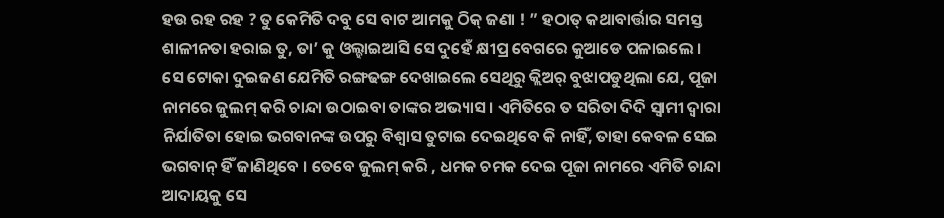ହଉ ରହ ରହ ? ତୁ କେମିତି ଦବୁ ସେ ବାଟ ଆମକୁ ଠିକ୍ ଜଣା ! ” ହଠାତ୍ କଥାବାର୍ତ୍ତାର ସମସ୍ତ ଶାଳୀନତା ହରାଇ ତୁ, ତା’ କୁ ଓଲ୍ହାଇଆସି ସେ ଦୁହେଁ କ୍ଷୀପ୍ର ବେଗରେ କୁଆଡେ ପଳାଇଲେ ।
ସେ ଟୋକା ଦୁଇଜଣ ଯେମିତି ରଙ୍ଗଢଙ୍ଗ ଦେଖାଇଲେ ସେଥିରୁ କ୍ଲିଅର୍ ବୁଝାପଡୁଥିଲା ଯେ, ପୂଜା ନାମରେ ଜୁଲମ୍ କରି ଚାନ୍ଦା ଉଠାଇବା ତାଙ୍କର ଅଭ୍ୟାସ । ଏମିତିରେ ତ ସରିତା ଦିଦି ସ୍ୱାମୀ ଦ୍ୱାରା ନିର୍ଯାତିତା ହୋଇ ଭଗବାନଙ୍କ ଉପରୁ ବିଶ୍ୱାସ ତୁଟାଇ ଦେଇଥିବେ କି ନାହିଁ, ତାହା କେବଳ ସେଇ ଭଗବାନ୍ ହିଁ ଜାଣିଥିବେ । ତେବେ ଜୁଲମ୍ କରି , ଧମକ ଚମକ ଦେଇ ପୂଜା ନାମରେ ଏମିତି ଚାନ୍ଦା ଆଦାୟକୁ ସେ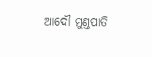ଆଦୌ ମୁଣ୍ତପାତି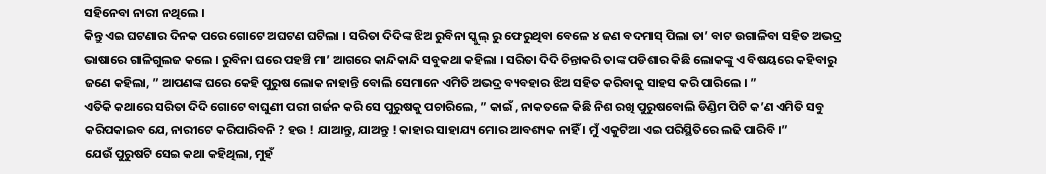ସହିନେବା ନାରୀ ନଥିଲେ ।
କିନ୍ତୁ ଏଇ ଘଟଣାର ଦିନକ ପରେ ଗୋଟେ ଅଘଟଣ ଘଟିଲା । ସରିତା ଦିଦିଙ୍କ ଝିଅ ରୁବିନା ସ୍କୁଲ୍ ରୁ ଫେରୁଥିବା ବେଳେ ୪ ଜଣ ବଦମାସ୍ ପିଲା ତା’ ବାଟ ଉଗାଳିବା ସହିତ ଅଭଦ୍ର ଭାଷାରେ ଗାଳିଗୁଲଜ କଲେ । ରୁବିନା ଘରେ ପହଞ୍ଚି ମା’ ଆଗରେ କାନ୍ଦିକାନ୍ଦି ସବୁକଥା କହିଲା । ସରିତା ଦିଦି ଚିନ୍ତାକରି ତାଙ୍କ ପଡିଶାର କିଛି ଲୋକଙ୍କୁ ଏ ବିଷୟରେ କହିବାରୁ ଜଣେ କହିଲା, ” ଆପଣଙ୍କ ଘରେ କେହି ପୁରୁଷ ଲୋକ ନାହାନ୍ତି ବୋଲି ସେମାନେ ଏମିତି ଅଭଦ୍ର ବ୍ୟବହାର ଝିଅ ସହିତ କରିବାକୁ ସାହସ କରି ପାରିଲେ । ”
ଏତିକି କଥାରେ ସରିତା ଦିଦି ଗୋଟେ ବାଘୁଣୀ ପରୀ ଗର୍ଜନ କରି ସେ ପୁରୁଷକୁ ପଚାରିଲେ, ” କାଇଁ , ନାକତଳେ କିଛି ନିଶ ରଖି ପୁରୁଷବୋଲି ଡିଣ୍ଡିମ ପିଟି କ’ଣ ଏମିତି ସବୁ କରିପକାଇବ ଯେ, ନାରୀଟେ କରିପାରିବନି ? ହଉ ! ଯାଆନ୍ତୁ, ଯାଅନ୍ତୁ ! କାହାର ସାହାଯ୍ୟ ମୋର ଆବଶ୍ୟକ ନାହିଁ । ମୁଁ ଏକୁଟିଆ ଏଇ ପରିସ୍ଥିତିରେ ଲଢି ପାରିବି ।”
ଯେଉଁ ପୁରୁଷଟି ସେଇ କଥା କହିଥିଲା, ମୁହଁ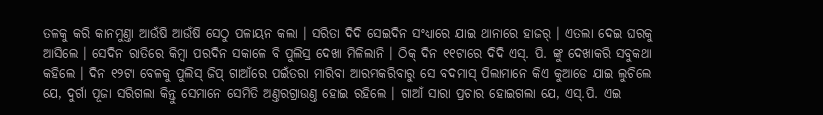ତଳକୁ କରି କାନମୁଣ୍ତା ଆଉଁଷି ଆଉଁଷି ସେଠୁ ପଳାୟନ କଲା । ସରିତା ଦିଦି ସେଇଦିନ ସଂଧ୍ୟାରେ ଯାଇ ଥାନାରେ ହାଜର୍ । ଏତଲା ଦେଇ ଘରକୁ ଆସିଲେ । ସେଦିନ ରାତିରେ କିମ୍ୱା ପରଦିନ ସକାଳେ ବି ପୁଲିସ୍ର ଦେଖା ମିଳିଲାନି । ଠିକ୍ ଦିନ ୧୧ଟାରେ ଦିଦି ଏସ୍. ପି. ଙ୍କୁ ଦେଖାକରି ସବୁକଥା କହିଲେ । ଦିନ ୧୨ଟା ବେଳକୁ ପୁଲିସ୍ ଜିପ୍ ଗାଆଁରେ ପଇଁତରା ମାରିବା ଆରମ୍ଭକରିବାରୁ ସେ ବଦମାସ୍ ପିଲାମାନେ କିଏ କୁଆଡେ ଯାଇ ଲୁଚିଲେ ଯେ, ଦୁର୍ଗା ପୂଜା ସରିଗଲା କିନ୍ତୁ ସେମାନେ ସେମିତି ଅଣ୍ତରଗ୍ରାଉଣ୍ତ ହୋଇ ରହିଲେ । ଗାଆଁ ସାରା ପ୍ରଚାର ହୋଇଗଲା ଯେ, ଏସ୍.ପି. ଏଇ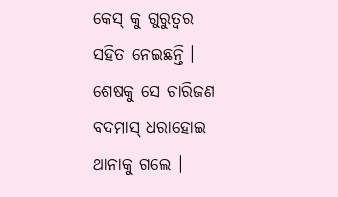କେସ୍ କୁ ଗୁରୁତ୍ବର ସହିତ ନେଇଛନ୍ତି । ଶେଷକୁ ସେ ଚାରିଜଣ ବଦମାସ୍ ଧରାହୋଇ ଥାନାକୁ ଗଲେ ।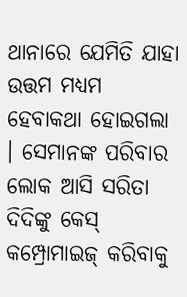ଥାନାରେ ଯେମିତି ଯାହା ଉତ୍ତମ ମଧ୍ୟମ ହେବାକଥା ହୋଇଗଲା । ସେମାନଙ୍କ ପରିବାର ଲୋକ ଆସି ସରିତା ଦିଦିଙ୍କୁ କେସ୍ କମ୍ପ୍ରୋମାଇଜ୍ କରିବାକୁ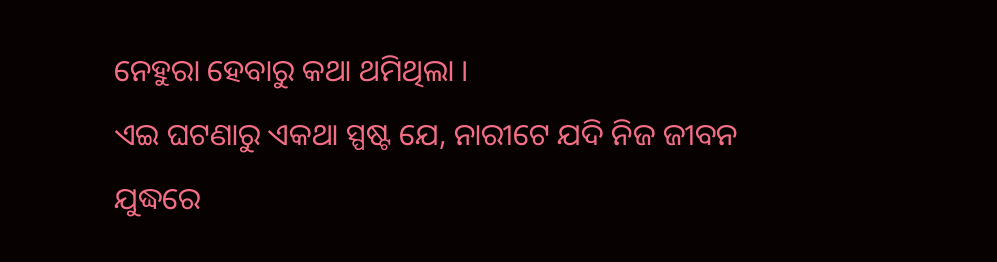ନେହୁରା ହେବାରୁ କଥା ଥମିଥିଲା ।
ଏଇ ଘଟଣାରୁ ଏକଥା ସ୍ପଷ୍ଟ ଯେ, ନାରୀଟେ ଯଦି ନିଜ ଜୀବନ ଯୁଦ୍ଧରେ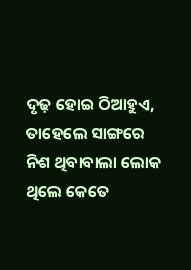ଦୃଢ଼ ହୋଇ ଠିଆହୁଏ, ତାହେଲେ ସାଙ୍ଗରେ ନିଶ ଥିବାବାଲା ଲୋକ ଥିଲେ କେତେ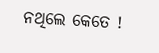ନଥିଲେ କେତେ !